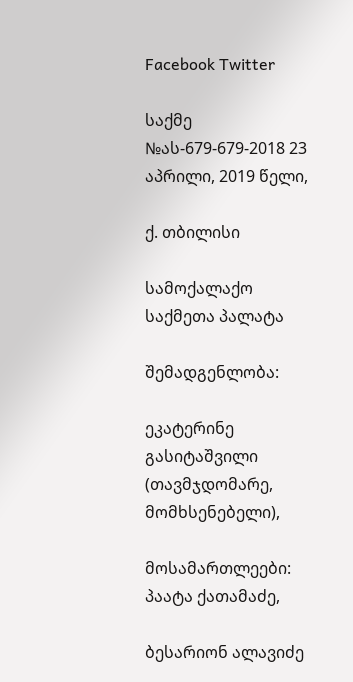Facebook Twitter

საქმე №ას-679-679-2018 23 აპრილი, 2019 წელი,

ქ. თბილისი

სამოქალაქო საქმეთა პალატა

შემადგენლობა:

ეკატერინე გასიტაშვილი (თავმჯდომარე, მომხსენებელი),

მოსამართლეები: პაატა ქათამაძე,

ბესარიონ ალავიძე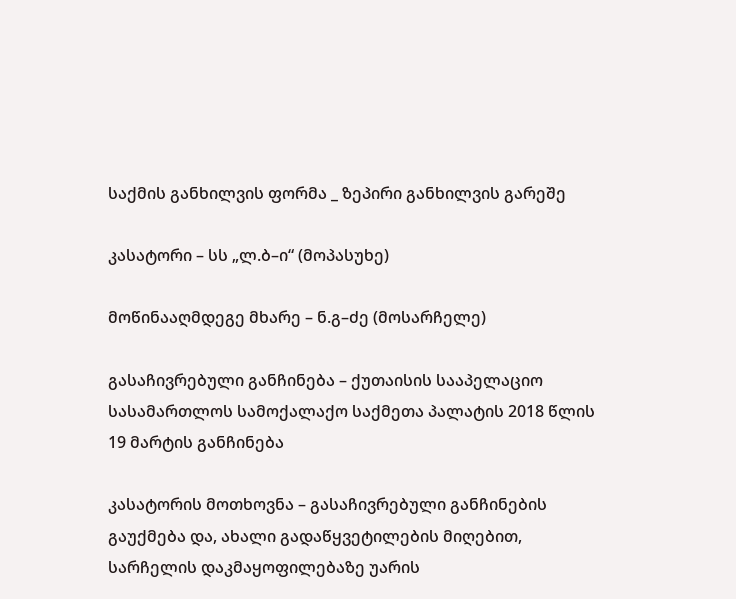საქმის განხილვის ფორმა _ ზეპირი განხილვის გარეშე

კასატორი – სს „ლ.ბ–ი“ (მოპასუხე)

მოწინააღმდეგე მხარე – ნ.გ–ძე (მოსარჩელე)

გასაჩივრებული განჩინება – ქუთაისის სააპელაციო სასამართლოს სამოქალაქო საქმეთა პალატის 2018 წლის 19 მარტის განჩინება

კასატორის მოთხოვნა – გასაჩივრებული განჩინების გაუქმება და, ახალი გადაწყვეტილების მიღებით, სარჩელის დაკმაყოფილებაზე უარის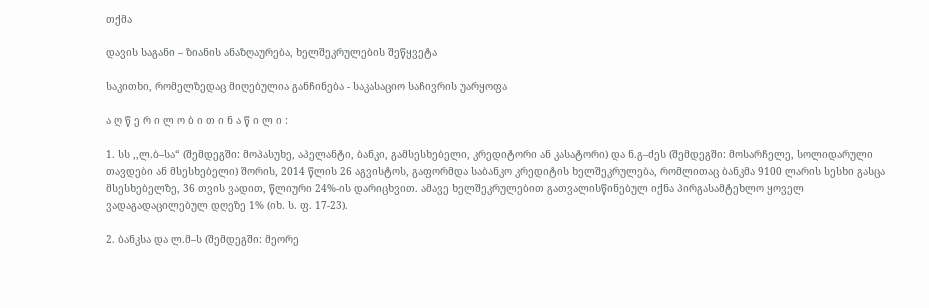თქმა

დავის საგანი – ზიანის ანაზღაურება, ხელშეკრულების შეწყვეტა

საკითხი, რომელზედაც მიღებულია განჩინება - საკასაციო საჩივრის უარყოფა

ა ღ წ ე რ ი ლ ო ბ ი თ ი ნ ა წ ი ლ ი :

1. სს ,,ლ.ბ–სა“ (შემდეგში: მოპასუხე, აპელანტი, ბანკი, გამსესხებელი, კრედიტორი ან კასატორი) და ნ.გ–ძეს (შემდეგში: მოსარჩელე, სოლიდარული თავდები ან მსესხებელი) შორის, 2014 წლის 26 აგვისტოს, გაფორმდა საბანკო კრედიტის ხელშეკრულება, რომლითაც ბანკმა 9100 ლარის სესხი გასცა მსესხებელზე, 36 თვის ვადით, წლიური 24%-ის დარიცხვით. ამავე ხელშეკრულებით გათვალისწინებულ იქნა პირგასამტეხლო ყოველ ვადაგადაცილებულ დღეზე 1% (იხ. ს. ფ. 17-23).

2. ბანკსა და ლ.მ–ს (შემდეგში: მეორე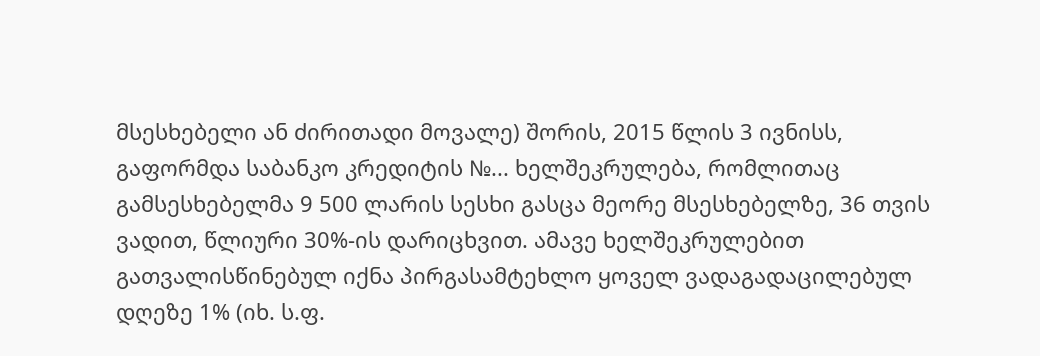მსესხებელი ან ძირითადი მოვალე) შორის, 2015 წლის 3 ივნისს, გაფორმდა საბანკო კრედიტის №... ხელშეკრულება, რომლითაც გამსესხებელმა 9 500 ლარის სესხი გასცა მეორე მსესხებელზე, 36 თვის ვადით, წლიური 30%-ის დარიცხვით. ამავე ხელშეკრულებით გათვალისწინებულ იქნა პირგასამტეხლო ყოველ ვადაგადაცილებულ დღეზე 1% (იხ. ს.ფ.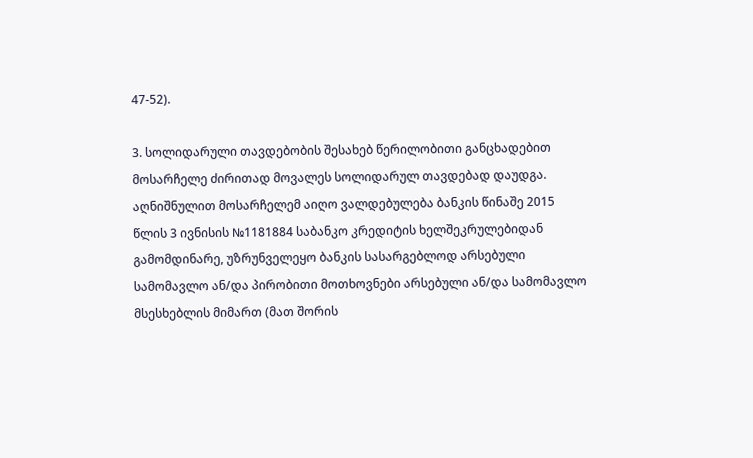47-52).

3. სოლიდარული თავდებობის შესახებ წერილობითი განცხადებით მოსარჩელე ძირითად მოვალეს სოლიდარულ თავდებად დაუდგა. აღნიშნულით მოსარჩელემ აიღო ვალდებულება ბანკის წინაშე 2015 წლის 3 ივნისის №1181884 საბანკო კრედიტის ხელშეკრულებიდან გამომდინარე, უზრუნველეყო ბანკის სასარგებლოდ არსებული სამომავლო ან/და პირობითი მოთხოვნები არსებული ან/და სამომავლო მსესხებლის მიმართ (მათ შორის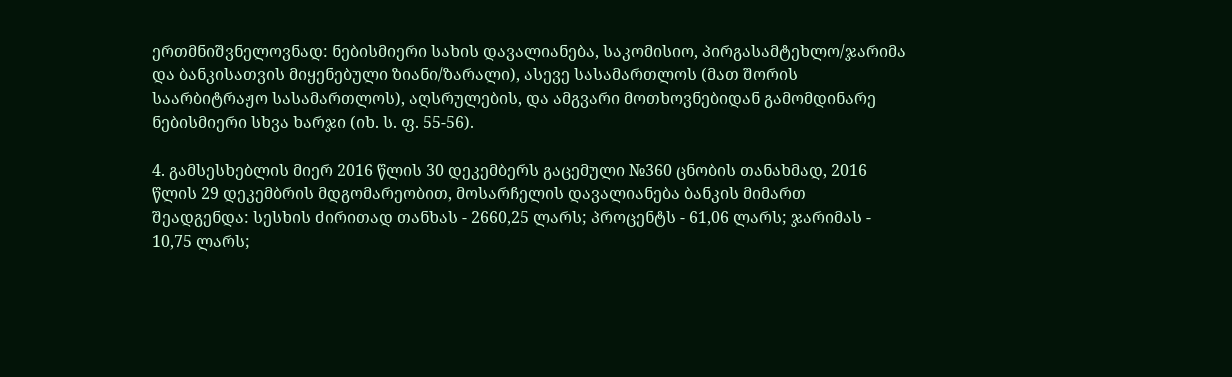ერთმნიშვნელოვნად: ნებისმიერი სახის დავალიანება, საკომისიო, პირგასამტეხლო/ჯარიმა და ბანკისათვის მიყენებული ზიანი/ზარალი), ასევე სასამართლოს (მათ შორის საარბიტრაჟო სასამართლოს), აღსრულების, და ამგვარი მოთხოვნებიდან გამომდინარე ნებისმიერი სხვა ხარჯი (იხ. ს. ფ. 55-56).

4. გამსესხებლის მიერ 2016 წლის 30 დეკემბერს გაცემული №360 ცნობის თანახმად, 2016 წლის 29 დეკემბრის მდგომარეობით, მოსარჩელის დავალიანება ბანკის მიმართ შეადგენდა: სესხის ძირითად თანხას - 2660,25 ლარს; პროცენტს - 61,06 ლარს; ჯარიმას - 10,75 ლარს;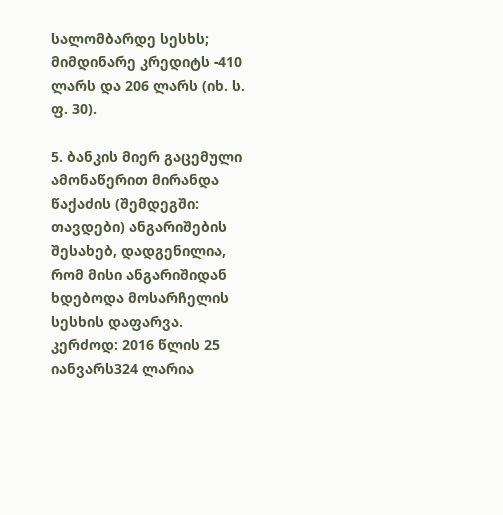სალომბარდე სესხს; მიმდინარე კრედიტს -410 ლარს და 206 ლარს (იხ. ს. ფ. 30).

5. ბანკის მიერ გაცემული ამონაწერით მირანდა წაქაძის (შემდეგში: თავდები) ანგარიშების შესახებ, დადგენილია, რომ მისი ანგარიშიდან ხდებოდა მოსარჩელის სესხის დაფარვა. კერძოდ: 2016 წლის 25 იანვარს324 ლარია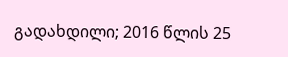გადახდილი; 2016 წლის 25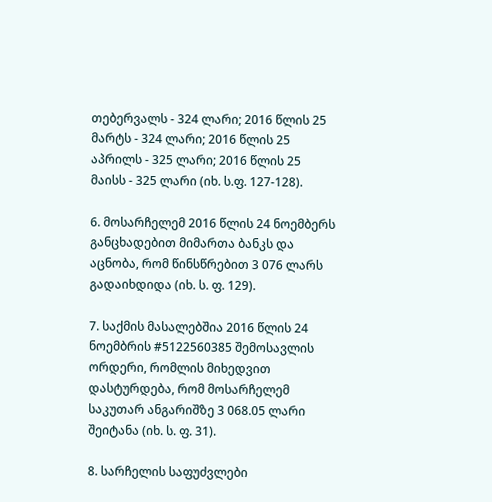თებერვალს - 324 ლარი; 2016 წლის 25 მარტს - 324 ლარი; 2016 წლის 25 აპრილს - 325 ლარი; 2016 წლის 25 მაისს - 325 ლარი (იხ. ს.ფ. 127-128).

6. მოსარჩელემ 2016 წლის 24 ნოემბერს განცხადებით მიმართა ბანკს და აცნობა, რომ წინსწრებით 3 076 ლარს გადაიხდიდა (იხ. ს. ფ. 129).

7. საქმის მასალებშია 2016 წლის 24 ნოემბრის #5122560385 შემოსავლის ორდერი, რომლის მიხედვით დასტურდება, რომ მოსარჩელემ საკუთარ ანგარიშზე 3 068.05 ლარი შეიტანა (იხ. ს. ფ. 31).

8. სარჩელის საფუძვლები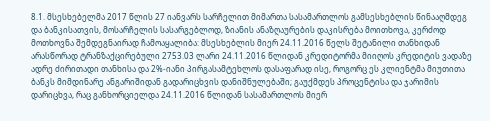8.1. მსესხებელმა 2017 წლის 27 იანვარს სარჩელით მიმართა სასამართლოს გამსესხებლის წინააღმდეგ და ბანკისათვის, მოსარჩელის სასარგებლოდ, ზიანის ანაზღაურების დაკისრება მოითხოვა, კერძოდ მოთხოვნა შემდეგნაირად ჩამოაყალიბა: მსესხებლის მიერ 24.11.2016 წელს შეტანილი თანხიდან არასწორად ტრანზაქცირებული 2753.03 ლარი 24.11.2016 წლიდან კრედიტორმა მიიღოს კრედიტის ვადაზე ადრე ძირითადი თანხისა და 2%-იანი პირგასამტეხლოს დასაფარად ისე, როგორც ეს კლიენტმა მიუთითა ბანკს მიმდინარე ანგარიშიდან გადარიცხვის დანიშნულებაში; გაუქმდეს პროცენტისა და ჯარიმის დარიცხვა, რაც განხორციელდა 24.11.2016 წლიდან სასამართლოს მიერ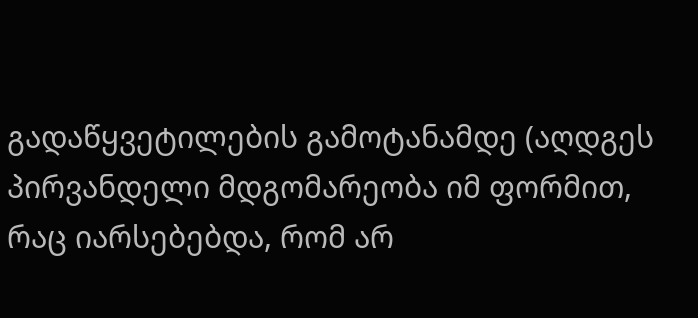გადაწყვეტილების გამოტანამდე (აღდგეს პირვანდელი მდგომარეობა იმ ფორმით, რაც იარსებებდა, რომ არ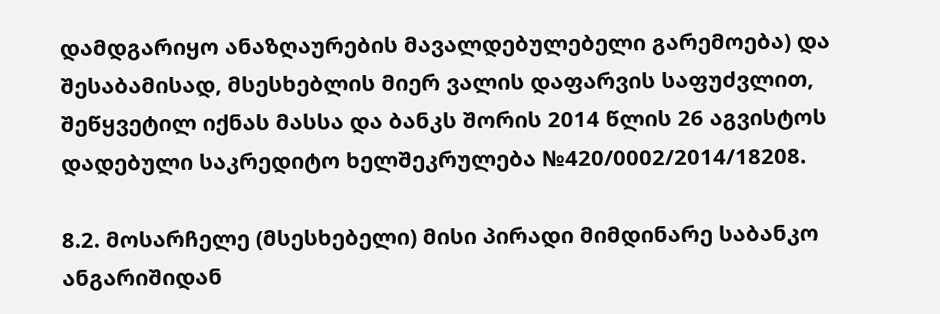დამდგარიყო ანაზღაურების მავალდებულებელი გარემოება) და შესაბამისად, მსესხებლის მიერ ვალის დაფარვის საფუძვლით, შეწყვეტილ იქნას მასსა და ბანკს შორის 2014 წლის 26 აგვისტოს დადებული საკრედიტო ხელშეკრულება №420/0002/2014/18208.

8.2. მოსარჩელე (მსესხებელი) მისი პირადი მიმდინარე საბანკო ანგარიშიდან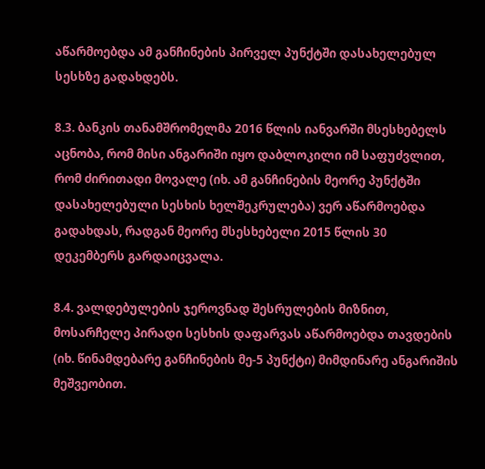აწარმოებდა ამ განჩინების პირველ პუნქტში დასახელებულ სესხზე გადახდებს.

8.3. ბანკის თანამშრომელმა 2016 წლის იანვარში მსესხებელს აცნობა, რომ მისი ანგარიში იყო დაბლოკილი იმ საფუძვლით, რომ ძირითადი მოვალე (იხ. ამ განჩინების მეორე პუნქტში დასახელებული სესხის ხელშეკრულება) ვერ აწარმოებდა გადახდას, რადგან მეორე მსესხებელი 2015 წლის 30 დეკემბერს გარდაიცვალა.

8.4. ვალდებულების ჯეროვნად შესრულების მიზნით, მოსარჩელე პირადი სესხის დაფარვას აწარმოებდა თავდების (იხ. წინამდებარე განჩინების მე-5 პუნქტი) მიმდინარე ანგარიშის მეშვეობით.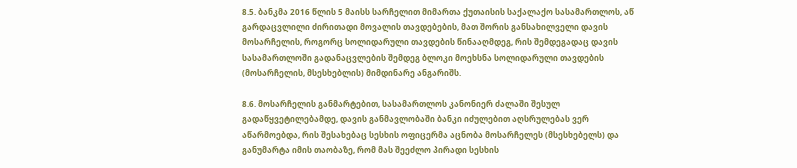8.5. ბანკმა 2016 წლის 5 მაისს სარჩელით მიმართა ქუთაისის საქალაქო სასამართლოს, აწ გარდაცვლილი ძირითადი მოვალის თავდებების, მათ შორის განსახილველი დავის მოსარჩელის, როგორც სოლიდარული თავდების წინააღმდეგ, რის შემდეგადაც დავის სასამართლოში გადანაცვლების შემდეგ ბლოკი მოეხსნა სოლიდარული თავდების (მოსარჩელის, მსესხებლის) მიმდინარე ანგარიშს.

8.6. მოსარჩელის განმარტებით, სასამართლოს კანონიერ ძალაში შესულ გადაწყვეტილებამდე, დავის განმავლობაში ბანკი იძულებით აღსრულებას ვერ აწარმოებდა, რის შესახებაც სესხის ოფიცერმა აცნობა მოსარჩელეს (მსესხებელს) და განუმარტა იმის თაობაზე, რომ მას შეეძლო პირადი სესხის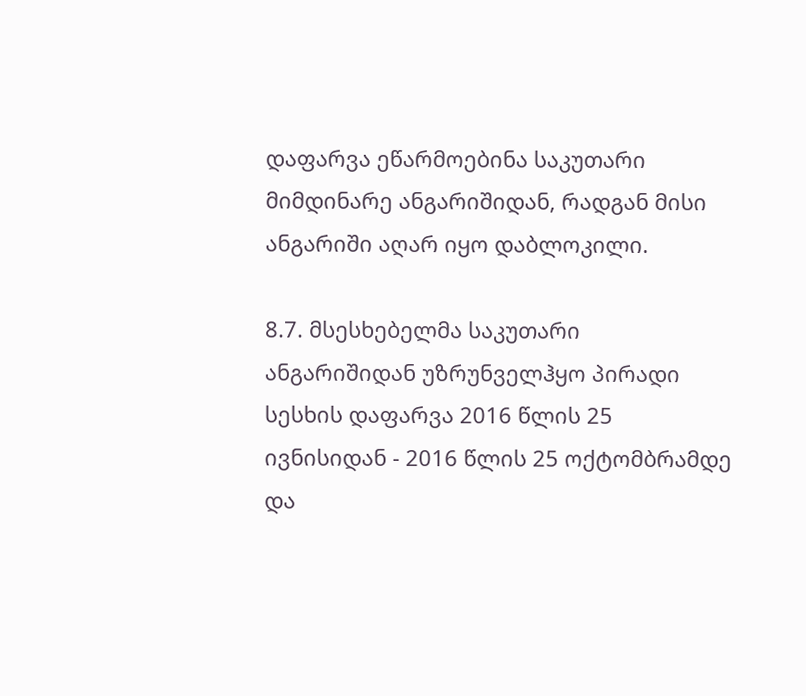დაფარვა ეწარმოებინა საკუთარი მიმდინარე ანგარიშიდან, რადგან მისი ანგარიში აღარ იყო დაბლოკილი.

8.7. მსესხებელმა საკუთარი ანგარიშიდან უზრუნველჰყო პირადი სესხის დაფარვა 2016 წლის 25 ივნისიდან - 2016 წლის 25 ოქტომბრამდე და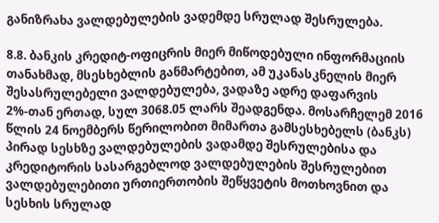განიზრახა ვალდებულების ვადემდე სრულად შესრულება.

8.8. ბანკის კრედიტ-ოფიცრის მიერ მიწოდებული ინფორმაციის თანახმად, მსესხებლის განმარტებით, ამ უკანასკნელის მიერ შესასრულებელი ვალდებულება, ვადაზე ადრე დაფარვის 2%-თან ერთად, სულ 3068.05 ლარს შეადგენდა. მოსარჩელემ 2016 წლის 24 ნოემბერს წერილობით მიმართა გამსესხებელს (ბანკს) პირად სესხზე ვალდებულების ვადამდე შესრულებისა და კრედიტორის სასარგებლოდ ვალდებულების შესრულებით ვალდებულებითი ურთიერთობის შეწყვეტის მოთხოვნით და სესხის სრულად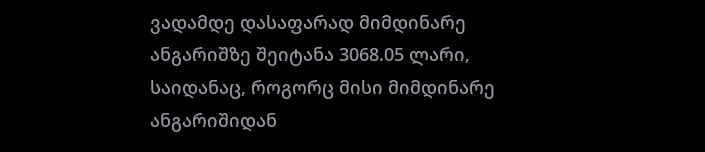ვადამდე დასაფარად მიმდინარე ანგარიშზე შეიტანა 3068.05 ლარი, საიდანაც, როგორც მისი მიმდინარე ანგარიშიდან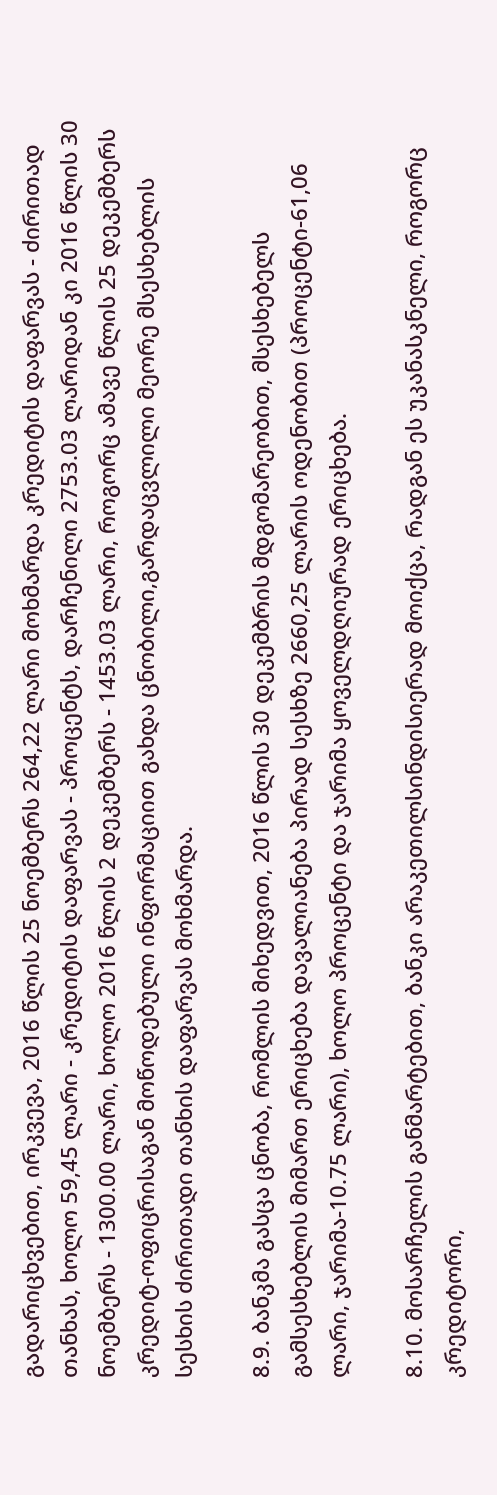გადარიცხვებით, ირკვევა, 2016 წლის 25 ნოემბერს 264,22 ლარი მოხმარდა კრედიტის დაფარვას - ძირითად თანხას, ხოლო 59,45 ლარი - კრედიტის დაფარვას - პროცენტს, დარჩენილი 2753.03 ლარიდან კი 2016 წლის 30 ნოემბერს - 1300.00 ლარი, ხოლო 2016 წლის 2 დეკემბერს - 1453.03 ლარი, როგორც ამავე წლის 25 დეკემბერს კრედიტ-ოფიცრისაგან მოწოდებული ინფორმაციით გახდა ცნობილი,გარდაცვლილი მეორე მსესხებლის სესხის ძირითადი თანხის დაფარვას მოხმარდა.

8.9. ბანკმა გასცა ცნობა, რომლის მიხედვით, 2016 წლის 30 დეკემბრის მდგომარეობით, მსესხებელს გამსესხებლის მიმართ ერიცხება დავალიანება პირად სესხზე 2660,25 ლარის ოდენობით (პროცენტი-61,06 ლარი, ჯარიმა-10.75 ლარი), ხოლო პროცენტი და ჯარიმა ყოველდღიურად ერიცხება.

8.10. მოსარჩელის განმარტებით, ბანკი არაკეთილსინდისიერად მოიქცა, რადგან ეს უკანასკნელი, როგორც კრედიტორი,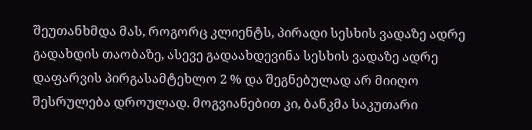შეუთანხმდა მას, როგორც კლიენტს, პირადი სესხის ვადაზე ადრე გადახდის თაობაზე, ასევე გადაახდევინა სესხის ვადაზე ადრე დაფარვის პირგასამტეხლო 2 % და შეგნებულად არ მიიღო შესრულება დროულად. მოგვიანებით კი, ბანკმა საკუთარი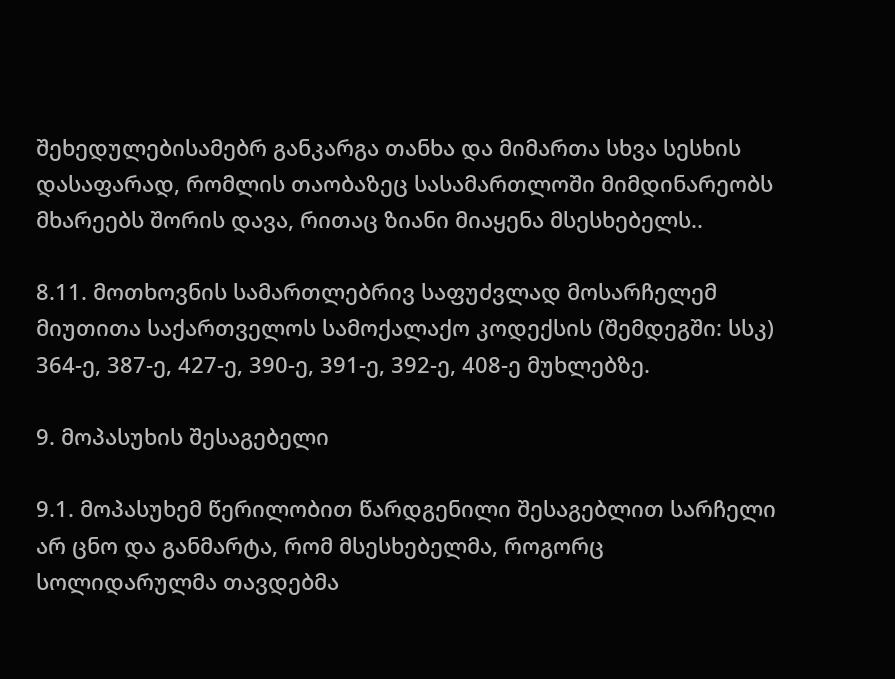შეხედულებისამებრ განკარგა თანხა და მიმართა სხვა სესხის დასაფარად, რომლის თაობაზეც სასამართლოში მიმდინარეობს მხარეებს შორის დავა, რითაც ზიანი მიაყენა მსესხებელს..

8.11. მოთხოვნის სამართლებრივ საფუძვლად მოსარჩელემ მიუთითა საქართველოს სამოქალაქო კოდექსის (შემდეგში: სსკ) 364-ე, 387-ე, 427-ე, 390-ე, 391-ე, 392-ე, 408-ე მუხლებზე.

9. მოპასუხის შესაგებელი

9.1. მოპასუხემ წერილობით წარდგენილი შესაგებლით სარჩელი არ ცნო და განმარტა, რომ მსესხებელმა, როგორც სოლიდარულმა თავდებმა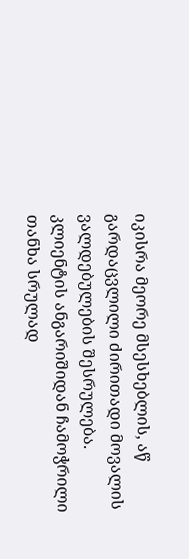იკისრა მეორე მსესხებლის, აწ გარდაცვლილი ძირითადი მოვალის ვალდებულების შესრულება. კლიენტის ანგარიშიდან ჩამოჭრილი თანხა სრულად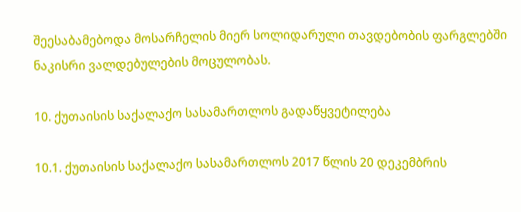შეესაბამებოდა მოსარჩელის მიერ სოლიდარული თავდებობის ფარგლებში ნაკისრი ვალდებულების მოცულობას.

10. ქუთაისის საქალაქო სასამართლოს გადაწყვეტილება

10.1. ქუთაისის საქალაქო სასამართლოს 2017 წლის 20 დეკემბრის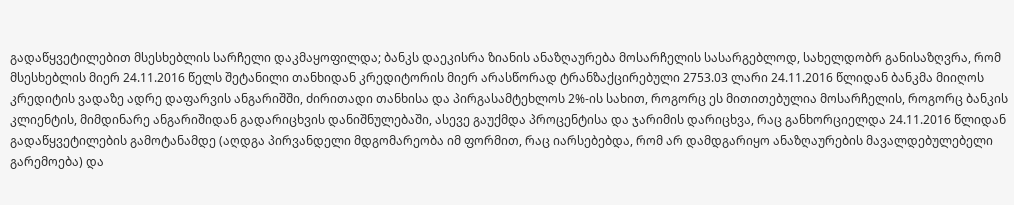გადაწყვეტილებით მსესხებლის სარჩელი დაკმაყოფილდა; ბანკს დაეკისრა ზიანის ანაზღაურება მოსარჩელის სასარგებლოდ, სახელდობრ განისაზღვრა, რომ მსესხებლის მიერ 24.11.2016 წელს შეტანილი თანხიდან კრედიტორის მიერ არასწორად ტრანზაქცირებული 2753.03 ლარი 24.11.2016 წლიდან ბანკმა მიიღოს კრედიტის ვადაზე ადრე დაფარვის ანგარიშში, ძირითადი თანხისა და პირგასამტეხლოს 2%-ის სახით, როგორც ეს მითითებულია მოსარჩელის, როგორც ბანკის კლიენტის, მიმდინარე ანგარიშიდან გადარიცხვის დანიშნულებაში, ასევე გაუქმდა პროცენტისა და ჯარიმის დარიცხვა, რაც განხორციელდა 24.11.2016 წლიდან გადაწყვეტილების გამოტანამდე (აღდგა პირვანდელი მდგომარეობა იმ ფორმით, რაც იარსებებდა, რომ არ დამდგარიყო ანაზღაურების მავალდებულებელი გარემოება) და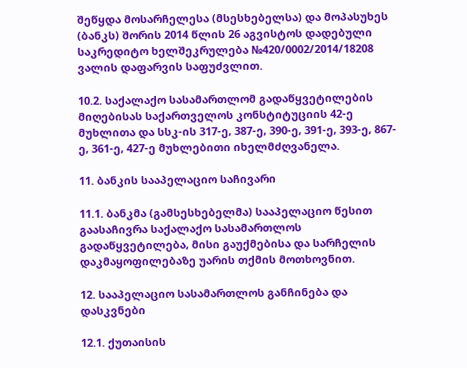შეწყდა მოსარჩელესა (მსესხებელსა) და მოპასუხეს (ბანკს) შორის 2014 წლის 26 აგვისტოს დადებული საკრედიტო ხელშეკრულება №420/0002/2014/18208 ვალის დაფარვის საფუძვლით.

10.2. საქალაქო სასამართლომ გადაწყვეტილების მიღებისას საქართველოს კონსტიტუციის 42-ე მუხლითა და სსკ-ის 317-ე, 387-ე, 390-ე, 391-ე, 393-ე, 867-ე, 361-ე, 427-ე მუხლებითი იხელმძღვანელა.

11. ბანკის სააპელაციო საჩივარი

11.1. ბანკმა (გამსესხებელმა) სააპელაციო წესით გაასაჩივრა საქალაქო სასამართლოს გადაწყვეტილება, მისი გაუქმებისა და სარჩელის დაკმაყოფილებაზე უარის თქმის მოთხოვნით.

12. სააპელაციო სასამართლოს განჩინება და დასკვნები

12.1. ქუთაისის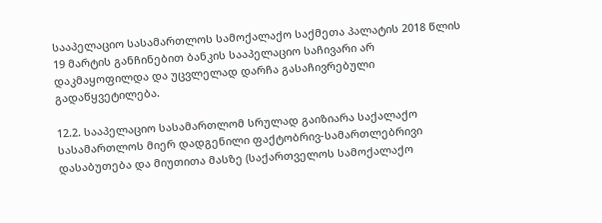სააპელაციო სასამართლოს სამოქალაქო საქმეთა პალატის 2018 წლის 19 მარტის განჩინებით ბანკის სააპელაციო საჩივარი არ დაკმაყოფილდა და უცვლელად დარჩა გასაჩივრებული გადაწყვეტილება.

12.2. სააპელაციო სასამართლომ სრულად გაიზიარა საქალაქო სასამართლოს მიერ დადგენილი ფაქტობრივ-სამართლებრივი დასაბუთება და მიუთითა მასზე (საქართველოს სამოქალაქო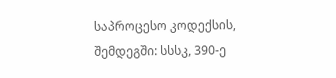საპროცესო კოდექსის, შემდეგში: სსსკ, 390-ე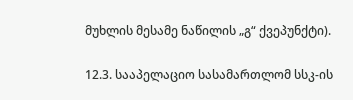მუხლის მესამე ნაწილის „გ“ ქვეპუნქტი).

12.3. სააპელაციო სასამართლომ სსკ-ის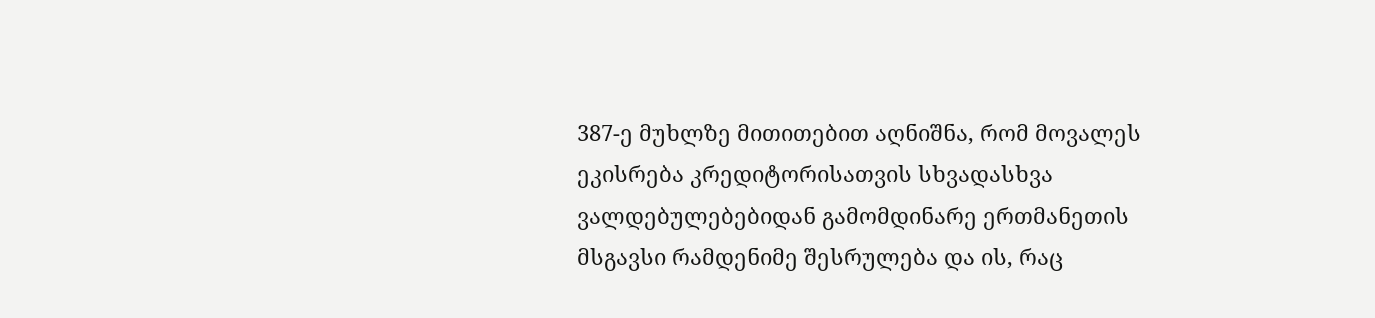387-ე მუხლზე მითითებით აღნიშნა, რომ მოვალეს ეკისრება კრედიტორისათვის სხვადასხვა ვალდებულებებიდან გამომდინარე ერთმანეთის მსგავსი რამდენიმე შესრულება და ის, რაც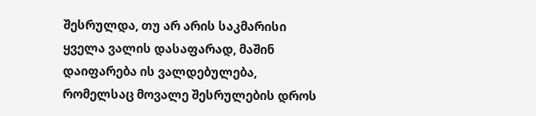შესრულდა, თუ არ არის საკმარისი ყველა ვალის დასაფარად, მაშინ დაიფარება ის ვალდებულება, რომელსაც მოვალე შესრულების დროს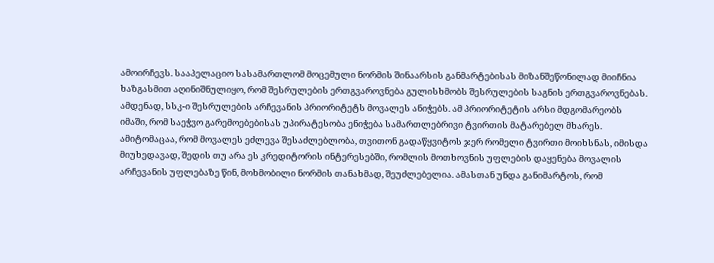ამოირჩევს. სააპელაციო სასამართლომ მოცემული ნორმის შინაარსის განმარტებისას მიზანშეწონილად მიიჩნია ხაზგასმით აღინიშნულიყო, რომ შესრულების ერთგვაროვნება გულისხმობს შესრულების საგნის ერთგვაროვნებას. ამდენად, სსკ-ი შესრულების არჩევანის პრიორიტეტს მოვალეს ანიჭებს. ამ პრიორიტეტის არსი მდგომარეობს იმაში, რომ საეჭვო გარემოებებისას უპირატესობა ენიჭება სამართლებრივი ტვირთის მატარებელ მხარეს. ამიტომაცაა, რომ მოვალეს ეძლევა შესაძლებლობა, თვითონ გადაწყვიტოს ჯერ რომელი ტვირთი მოიხსნას, იმისდა მიუხედავად, შედის თუ არა ეს კრედიტორის ინტერესებში, რომლის მოთხოვნის უფლების დაყენება მოვალის არჩევანის უფლებაზე წინ, მოხმობილი ნორმის თანახმად, შეუძლებელია. ამასთან უნდა განიმარტოს, რომ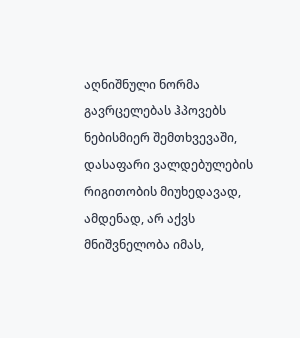აღნიშნული ნორმა გავრცელებას ჰპოვებს ნებისმიერ შემთხვევაში, დასაფარი ვალდებულების რიგითობის მიუხედავად, ამდენად, არ აქვს მნიშვნელობა იმას,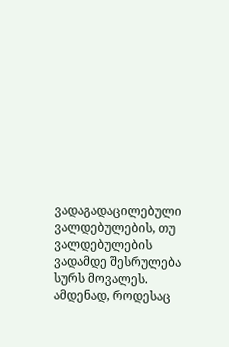ვადაგადაცილებული ვალდებულების, თუ ვალდებულების ვადამდე შესრულება სურს მოვალეს. ამდენად, როდესაც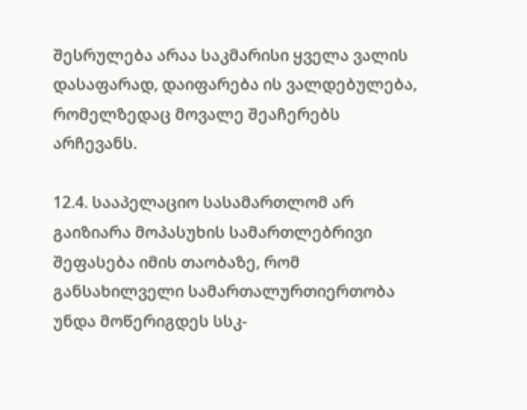შესრულება არაა საკმარისი ყველა ვალის დასაფარად, დაიფარება ის ვალდებულება, რომელზედაც მოვალე შეაჩერებს არჩევანს.

12.4. სააპელაციო სასამართლომ არ გაიზიარა მოპასუხის სამართლებრივი შეფასება იმის თაობაზე, რომ განსახილველი სამართალურთიერთობა უნდა მოწერიგდეს სსკ-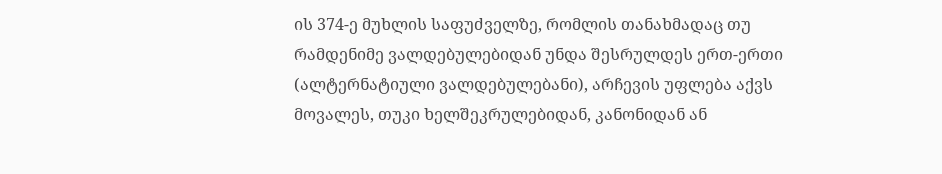ის 374-ე მუხლის საფუძველზე, რომლის თანახმადაც თუ რამდენიმე ვალდებულებიდან უნდა შესრულდეს ერთ-ერთი (ალტერნატიული ვალდებულებანი), არჩევის უფლება აქვს მოვალეს, თუკი ხელშეკრულებიდან, კანონიდან ან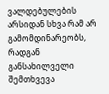ვალდებულების არსიდან სხვა რამ არ გამომდინარეობს, რადგან განსახილველი შემთხვევა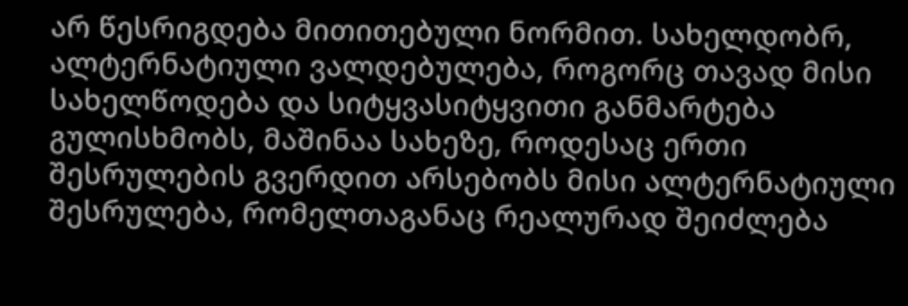არ წესრიგდება მითითებული ნორმით. სახელდობრ, ალტერნატიული ვალდებულება, როგორც თავად მისი სახელწოდება და სიტყვასიტყვითი განმარტება გულისხმობს, მაშინაა სახეზე, როდესაც ერთი შესრულების გვერდით არსებობს მისი ალტერნატიული შესრულება, რომელთაგანაც რეალურად შეიძლება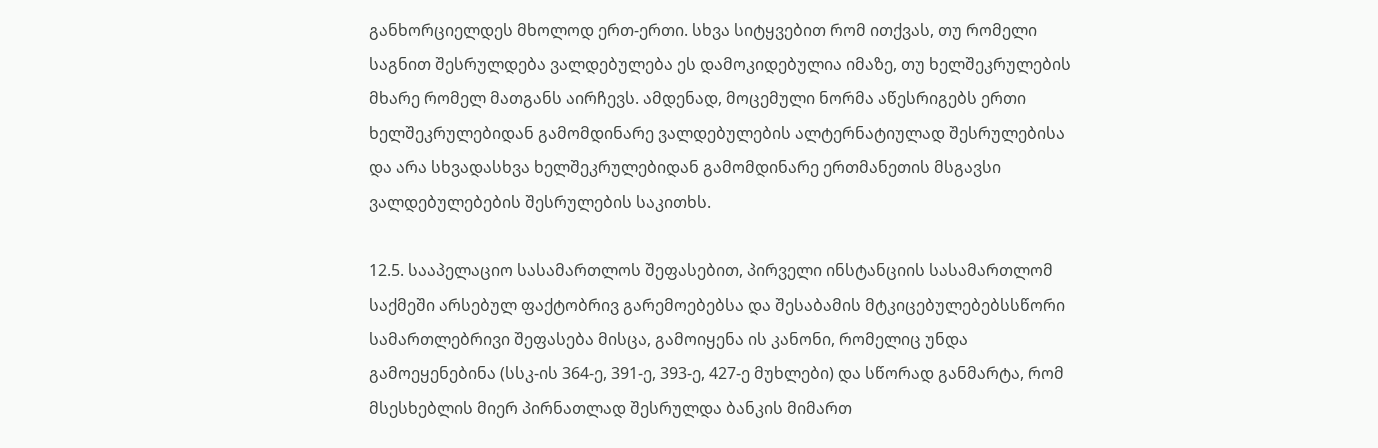განხორციელდეს მხოლოდ ერთ-ერთი. სხვა სიტყვებით რომ ითქვას, თუ რომელი საგნით შესრულდება ვალდებულება ეს დამოკიდებულია იმაზე, თუ ხელშეკრულების მხარე რომელ მათგანს აირჩევს. ამდენად, მოცემული ნორმა აწესრიგებს ერთი ხელშეკრულებიდან გამომდინარე ვალდებულების ალტერნატიულად შესრულებისა და არა სხვადასხვა ხელშეკრულებიდან გამომდინარე ერთმანეთის მსგავსი ვალდებულებების შესრულების საკითხს.

12.5. სააპელაციო სასამართლოს შეფასებით, პირველი ინსტანციის სასამართლომ საქმეში არსებულ ფაქტობრივ გარემოებებსა და შესაბამის მტკიცებულებებსსწორი სამართლებრივი შეფასება მისცა, გამოიყენა ის კანონი, რომელიც უნდა გამოეყენებინა (სსკ-ის 364-ე, 391-ე, 393-ე, 427-ე მუხლები) და სწორად განმარტა, რომ მსესხებლის მიერ პირნათლად შესრულდა ბანკის მიმართ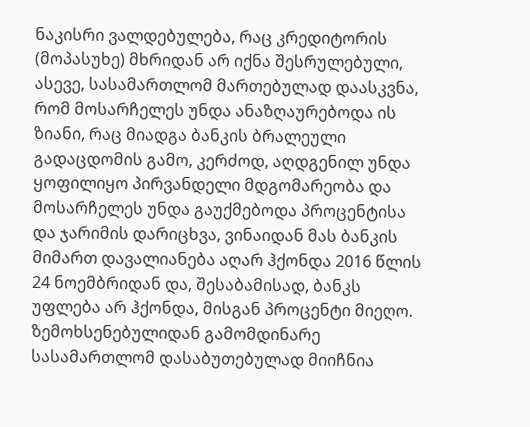ნაკისრი ვალდებულება, რაც კრედიტორის (მოპასუხე) მხრიდან არ იქნა შესრულებული, ასევე, სასამართლომ მართებულად დაასკვნა, რომ მოსარჩელეს უნდა ანაზღაურებოდა ის ზიანი, რაც მიადგა ბანკის ბრალეული გადაცდომის გამო, კერძოდ, აღდგენილ უნდა ყოფილიყო პირვანდელი მდგომარეობა და მოსარჩელეს უნდა გაუქმებოდა პროცენტისა და ჯარიმის დარიცხვა, ვინაიდან მას ბანკის მიმართ დავალიანება აღარ ჰქონდა 2016 წლის 24 ნოემბრიდან და, შესაბამისად, ბანკს უფლება არ ჰქონდა, მისგან პროცენტი მიეღო. ზემოხსენებულიდან გამომდინარე სასამართლომ დასაბუთებულად მიიჩნია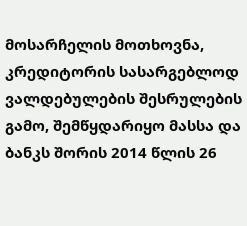მოსარჩელის მოთხოვნა, კრედიტორის სასარგებლოდ ვალდებულების შესრულების გამო, შემწყდარიყო მასსა და ბანკს შორის 2014 წლის 26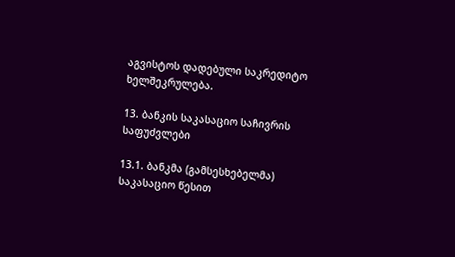აგვისტოს დადებული საკრედიტო ხელშეკრულება.

13. ბანკის საკასაციო საჩივრის საფუძვლები

13.1. ბანკმა (გამსესხებელმა) საკასაციო წესით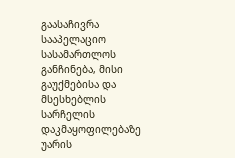გაასაჩივრა სააპელაციო სასამართლოს განჩინება, მისი გაუქმებისა და მსესხებლის სარჩელის დაკმაყოფილებაზე უარის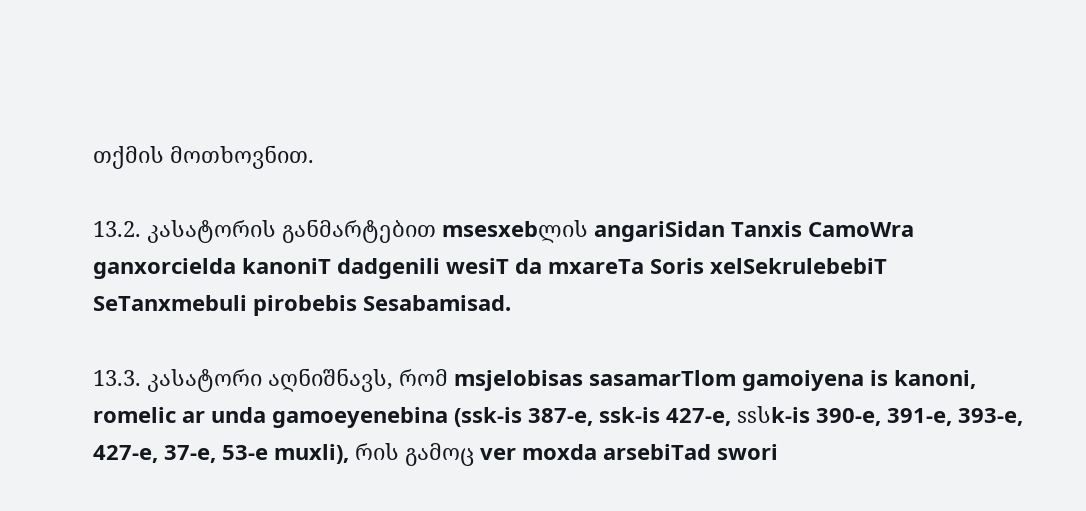თქმის მოთხოვნით.

13.2. კასატორის განმარტებით msesxebლის angariSidan Tanxis CamoWra ganxorcielda kanoniT dadgenili wesiT da mxareTa Soris xelSekrulebebiT SeTanxmebuli pirobebis Sesabamisad.

13.3. კასატორი აღნიშნავს, რომ msjelobisas sasamarTlom gamoiyena is kanoni, romelic ar unda gamoeyenebina (ssk-is 387-e, ssk-is 427-e, ssსk-is 390-e, 391-e, 393-e, 427-e, 37-e, 53-e muxli), რის გამოც ver moxda arsebiTad swori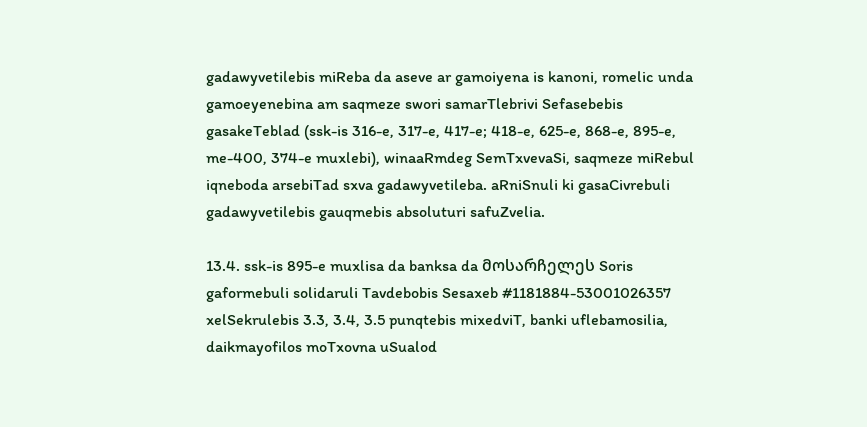gadawyvetilebis miReba da aseve ar gamoiyena is kanoni, romelic unda gamoeyenebina am saqmeze swori samarTlebrivi Sefasebebis gasakeTeblad (ssk-is 316-e, 317-e, 417-e; 418-e, 625-e, 868-e, 895-e, me-400, 374-e muxlebi), winaaRmdeg SemTxvevaSi, saqmeze miRebul iqneboda arsebiTad sxva gadawyvetileba. aRniSnuli ki gasaCivrebuli gadawyvetilebis gauqmebis absoluturi safuZvelia.

13.4. ssk-is 895-e muxlisa da banksa da მოსარჩელეს Soris gaformebuli solidaruli Tavdebobis Sesaxeb #1181884-53001026357 xelSekrulebis 3.3, 3.4, 3.5 punqtebis mixedviT, banki uflebamosilia, daikmayofilos moTxovna uSualod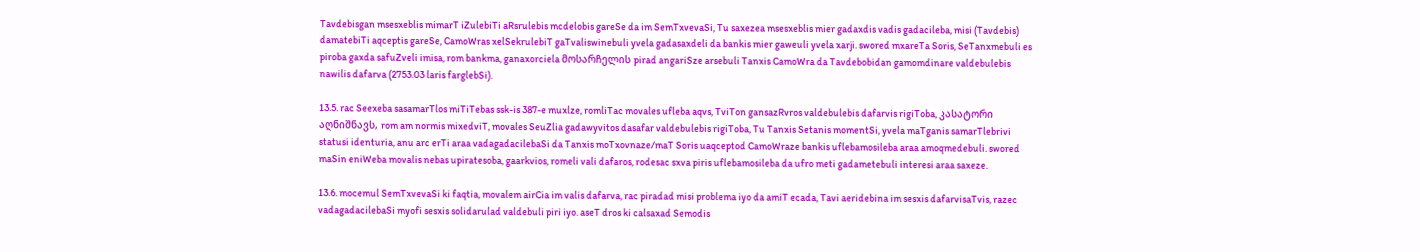Tavdebisgan msesxeblis mimarT iZulebiTi aRsrulebis mcdelobis gareSe da im SemTxvevaSi, Tu saxezea msesxeblis mier gadaxdis vadis gadacileba, misi (Tavdebis) damatebiTi aqceptis gareSe, CamoWras xelSekrulebiT gaTvaliswinebuli yvela gadasaxdeli da bankis mier gaweuli yvela xarji. swored mxareTa Soris, SeTanxmebuli es piroba gaxda safuZveli imisa, rom bankma, ganaxorciela მოსარჩელის pirad angariSze arsebuli Tanxis CamoWra da Tavdebobidan gamomdinare valdebulebis nawilis dafarva (2753.03 laris farglebSi).

13.5. rac Seexeba sasamarTlos miTiTebas ssk-is 387-e muxlze, romliTac movales ufleba aqvs, TviTon gansazRvros valdebulebis dafarvis rigiToba, კასატორი აღნიშნავს, rom am normis mixedviT, movales SeuZlia gadawyvitos dasafar valdebulebis rigiToba, Tu Tanxis Setanis momentSi, yvela maTganis samarTlebrivi statusi identuria, anu arc erTi araa vadagadacilebaSi da Tanxis moTxovnaze/maT Soris uaqceptod CamoWraze bankis uflebamosileba araa amoqmedebuli. swored maSin eniWeba movalis nebas upiratesoba, gaarkvios, romeli vali dafaros, rodesac sxva piris uflebamosileba da ufro meti gadametebuli interesi araa saxeze.

13.6. mocemul SemTxvevaSi ki faqtia, movalem airCia im valis dafarva, rac piradad misi problema iyo da amiT ecada, Tavi aeridebina im sesxis dafarvisaTvis, razec vadagadacilebaSi myofi sesxis solidarulad valdebuli piri iyo. aseT dros ki calsaxad Semodis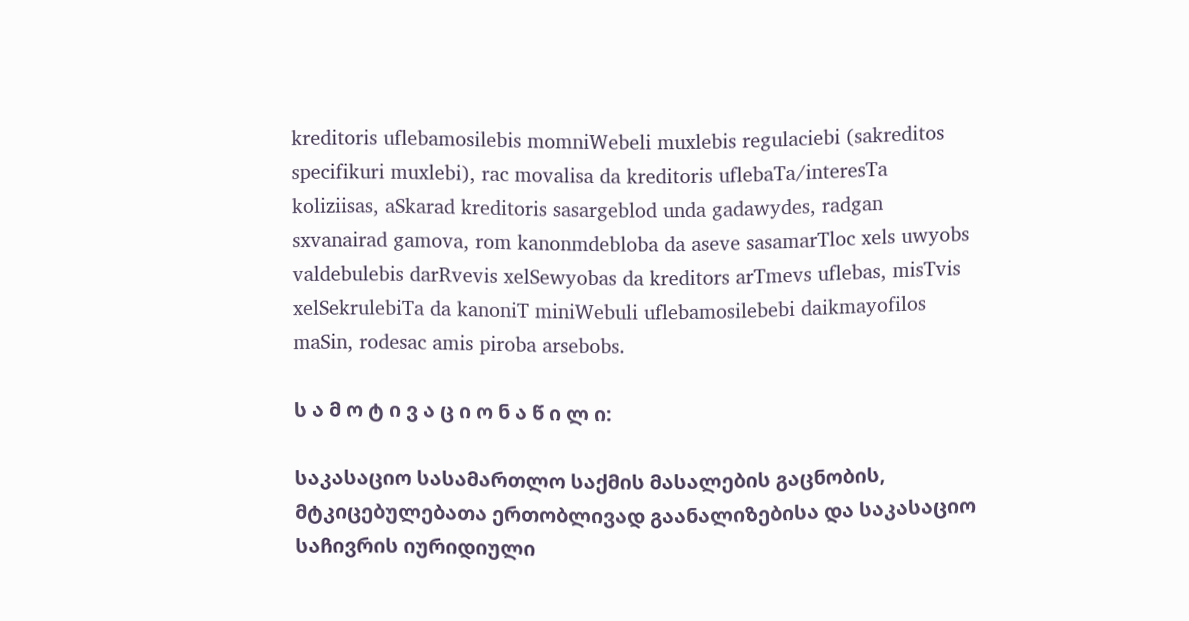kreditoris uflebamosilebis momniWebeli muxlebis regulaciebi (sakreditos specifikuri muxlebi), rac movalisa da kreditoris uflebaTa/interesTa koliziisas, aSkarad kreditoris sasargeblod unda gadawydes, radgan sxvanairad gamova, rom kanonmdebloba da aseve sasamarTloc xels uwyobs valdebulebis darRvevis xelSewyobas da kreditors arTmevs uflebas, misTvis xelSekrulebiTa da kanoniT miniWebuli uflebamosilebebi daikmayofilos maSin, rodesac amis piroba arsebobs.

ს ა მ ო ტ ი ვ ა ც ი ო ნ ა წ ი ლ ი:

საკასაციო სასამართლო საქმის მასალების გაცნობის, მტკიცებულებათა ერთობლივად გაანალიზებისა და საკასაციო საჩივრის იურიდიული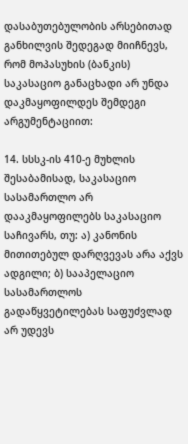დასაბუთებულობის არსებითად განხილვის შედეგად მიიჩნევს, რომ მოპასუხის (ბანკის) საკასაციო განაცხადი არ უნდა დაკმაყოფილდეს შემდეგი არგუმენტაციით:

14. სსსკ-ის 410-ე მუხლის შესაბამისად, საკასაციო სასამართლო არ დააკმაყოფილებს საკასაციო საჩივარს, თუ: ა) კანონის მითითებულ დარღვევას არა აქვს ადგილი; ბ) სააპელაციო სასამართლოს გადაწყვეტილებას საფუძვლად არ უდევს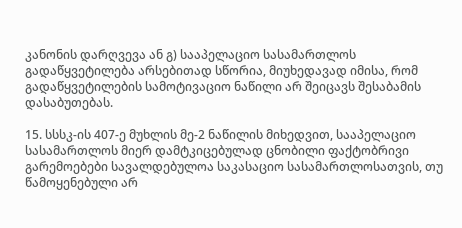კანონის დარღვევა ან გ) სააპელაციო სასამართლოს გადაწყვეტილება არსებითად სწორია, მიუხედავად იმისა, რომ გადაწყვეტილების სამოტივაციო ნაწილი არ შეიცავს შესაბამის დასაბუთებას.

15. სსსკ-ის 407-ე მუხლის მე-2 ნაწილის მიხედვით, სააპელაციო სასამართლოს მიერ დამტკიცებულად ცნობილი ფაქტობრივი გარემოებები სავალდებულოა საკასაციო სასამართლოსათვის, თუ წამოყენებული არ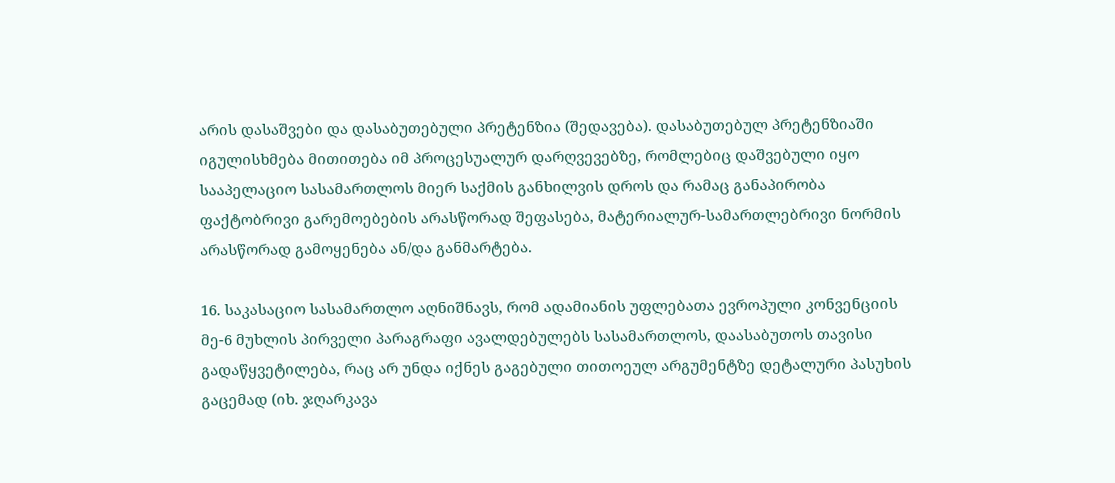არის დასაშვები და დასაბუთებული პრეტენზია (შედავება). დასაბუთებულ პრეტენზიაში იგულისხმება მითითება იმ პროცესუალურ დარღვევებზე, რომლებიც დაშვებული იყო სააპელაციო სასამართლოს მიერ საქმის განხილვის დროს და რამაც განაპირობა ფაქტობრივი გარემოებების არასწორად შეფასება, მატერიალურ-სამართლებრივი ნორმის არასწორად გამოყენება ან/და განმარტება.

16. საკასაციო სასამართლო აღნიშნავს, რომ ადამიანის უფლებათა ევროპული კონვენციის მე-6 მუხლის პირველი პარაგრაფი ავალდებულებს სასამართლოს, დაასაბუთოს თავისი გადაწყვეტილება, რაც არ უნდა იქნეს გაგებული თითოეულ არგუმენტზე დეტალური პასუხის გაცემად (იხ. ჯღარკავა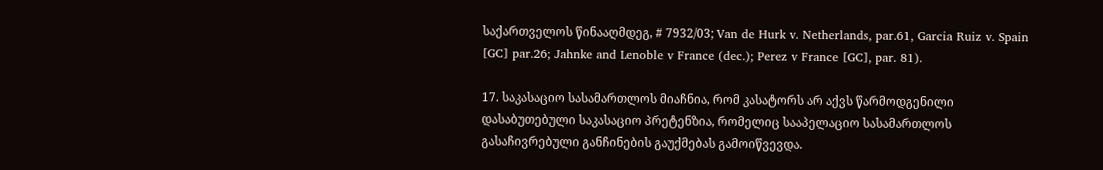საქართველოს წინააღმდეგ, # 7932/03; Van de Hurk v. Netherlands, par.61, Garcia Ruiz v. Spain [GC] par.26; Jahnke and Lenoble v France (dec.); Perez v France [GC], par. 81).

17. საკასაციო სასამართლოს მიაჩნია, რომ კასატორს არ აქვს წარმოდგენილი დასაბუთებული საკასაციო პრეტენზია, რომელიც სააპელაციო სასამართლოს გასაჩივრებული განჩინების გაუქმებას გამოიწვევდა.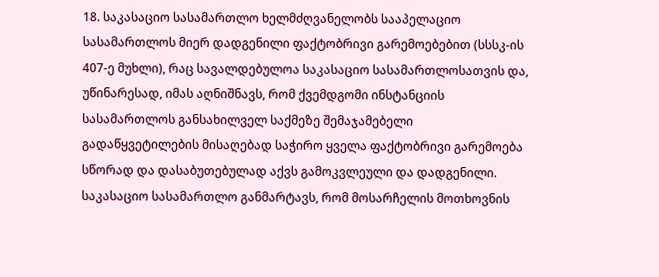18. საკასაციო სასამართლო ხელმძღვანელობს სააპელაციო სასამართლოს მიერ დადგენილი ფაქტობრივი გარემოებებით (სსსკ-ის 407-ე მუხლი), რაც სავალდებულოა საკასაციო სასამართლოსათვის და, უწინარესად, იმას აღნიშნავს, რომ ქვემდგომი ინსტანციის სასამართლოს განსახილველ საქმეზე შემაჯამებელი გადაწყვეტილების მისაღებად საჭირო ყველა ფაქტობრივი გარემოება სწორად და დასაბუთებულად აქვს გამოკვლეული და დადგენილი. საკასაციო სასამართლო განმარტავს, რომ მოსარჩელის მოთხოვნის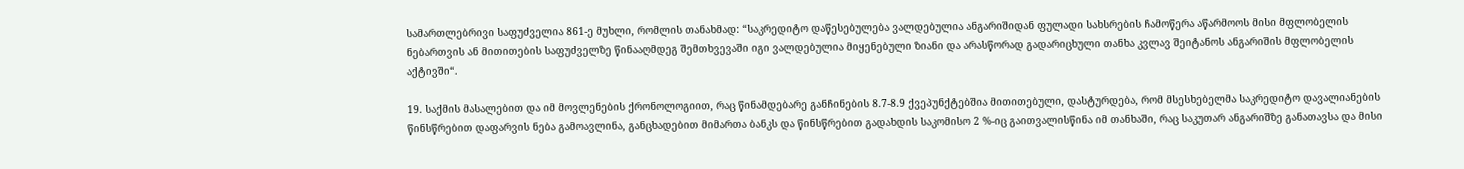სამართლებრივი საფუძველია 861-ე მუხლი, რომლის თანახმად: “საკრედიტო დაწესებულება ვალდებულია ანგარიშიდან ფულადი სახსრების ჩამოწერა აწარმოოს მისი მფლობელის ნებართვის ან მითითების საფუძველზე წინააღმდეგ შემთხვევაში იგი ვალდებულია მიყენებული ზიანი და არასწორად გადარიცხული თანხა კვლავ შეიტანოს ანგარიშის მფლობელის აქტივში“.

19. საქმის მასალებით და იმ მოვლენების ქრონოლოგიით, რაც წინამდებარე განჩინების 8.7-8.9 ქვეპუნქტებშია მითითებული, დასტურდება, რომ მსესხებელმა საკრედიტო დავალიანების წინსწრებით დაფარვის ნება გამოავლინა, განცხადებით მიმართა ბანკს და წინსწრებით გადახდის საკომისო 2 %-იც გაითვალისწინა იმ თანხაში, რაც საკუთარ ანგარიშზე განათავსა და მისი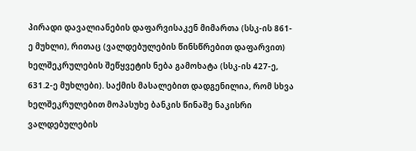პირადი დავალიანების დაფარვისაკენ მიმართა (სსკ-ის 861-ე მუხლი), რითაც (ვალდებულების წინსწრებით დაფარვით) ხელშეკრულების შეწყვეტის ნება გამოხატა (სსკ-ის 427-ე, 631.2-ე მუხლები). საქმის მასალებით დადგენილია, რომ სხვა ხელშეკრულებით მოპასუხე ბანკის წინაშე ნაკისრი ვალდებულების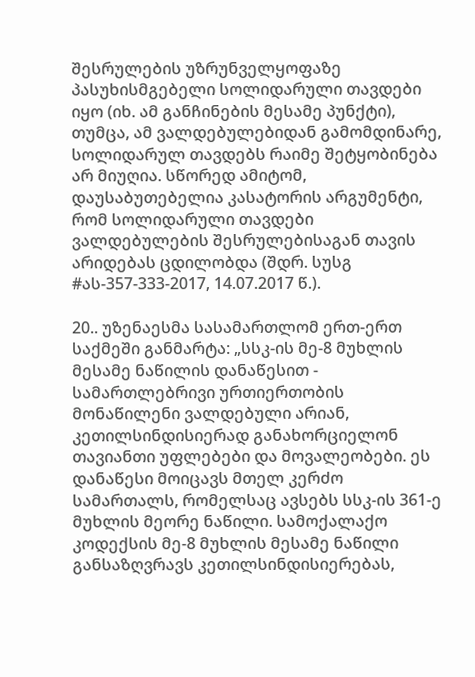შესრულების უზრუნველყოფაზე პასუხისმგებელი სოლიდარული თავდები იყო (იხ. ამ განჩინების მესამე პუნქტი), თუმცა, ამ ვალდებულებიდან გამომდინარე, სოლიდარულ თავდებს რაიმე შეტყობინება არ მიუღია. სწორედ ამიტომ, დაუსაბუთებელია კასატორის არგუმენტი, რომ სოლიდარული თავდები ვალდებულების შესრულებისაგან თავის არიდებას ცდილობდა (შდრ. სუსგ #ას-357-333-2017, 14.07.2017 წ.).

20.. უზენაესმა სასამართლომ ერთ-ერთ საქმეში განმარტა: „სსკ-ის მე-8 მუხლის მესამე ნაწილის დანაწესით - სამართლებრივი ურთიერთობის მონაწილენი ვალდებული არიან, კეთილსინდისიერად განახორციელონ თავიანთი უფლებები და მოვალეობები. ეს დანაწესი მოიცავს მთელ კერძო სამართალს, რომელსაც ავსებს სსკ-ის 361-ე მუხლის მეორე ნაწილი. სამოქალაქო კოდექსის მე-8 მუხლის მესამე ნაწილი განსაზღვრავს კეთილსინდისიერებას,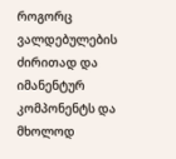როგორც ვალდებულების ძირითად და იმანენტურ კომპონენტს და მხოლოდ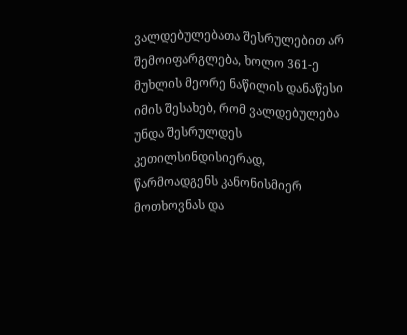ვალდებულებათა შესრულებით არ შემოიფარგლება, ხოლო 361-ე მუხლის მეორე ნაწილის დანაწესი იმის შესახებ, რომ ვალდებულება უნდა შესრულდეს კეთილსინდისიერად, წარმოადგენს კანონისმიერ მოთხოვნას და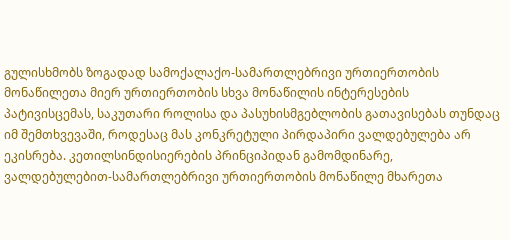გულისხმობს ზოგადად სამოქალაქო-სამართლებრივი ურთიერთობის მონაწილეთა მიერ ურთიერთობის სხვა მონაწილის ინტერესების პატივისცემას, საკუთარი როლისა და პასუხისმგებლობის გათავისებას თუნდაც იმ შემთხვევაში, როდესაც მას კონკრეტული პირდაპირი ვალდებულება არ ეკისრება. კეთილსინდისიერების პრინციპიდან გამომდინარე, ვალდებულებით-სამართლებრივი ურთიერთობის მონაწილე მხარეთა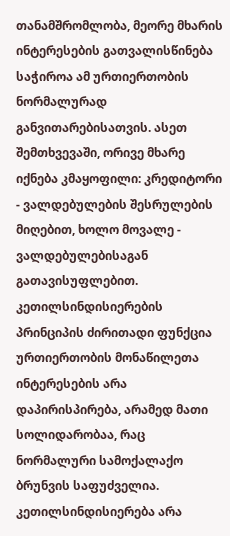თანამშრომლობა, მეორე მხარის ინტერესების გათვალისწინება საჭიროა ამ ურთიერთობის ნორმალურად განვითარებისათვის. ასეთ შემთხვევაში, ორივე მხარე იქნება კმაყოფილი: კრედიტორი - ვალდებულების შესრულების მიღებით, ხოლო მოვალე - ვალდებულებისაგან გათავისუფლებით. კეთილსინდისიერების პრინციპის ძირითადი ფუნქცია ურთიერთობის მონაწილეთა ინტერესების არა დაპირისპირება, არამედ მათი სოლიდარობაა, რაც ნორმალური სამოქალაქო ბრუნვის საფუძველია. კეთილსინდისიერება არა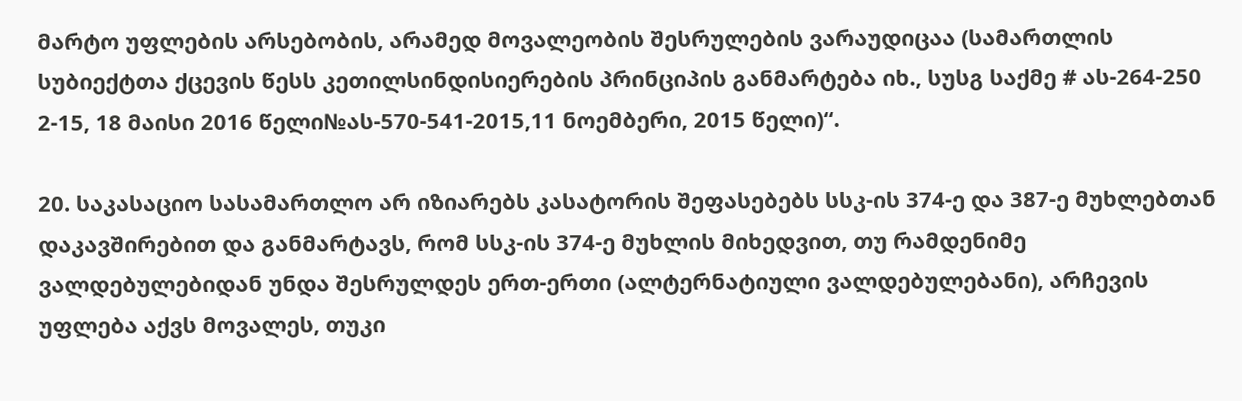მარტო უფლების არსებობის, არამედ მოვალეობის შესრულების ვარაუდიცაა (სამართლის სუბიექტთა ქცევის წესს კეთილსინდისიერების პრინციპის განმარტება იხ., სუსგ საქმე # ას-264-250 2-15, 18 მაისი 2016 წელი№ას-570-541-2015,11 ნოემბერი, 2015 წელი)“.

20. საკასაციო სასამართლო არ იზიარებს კასატორის შეფასებებს სსკ-ის 374-ე და 387-ე მუხლებთან დაკავშირებით და განმარტავს, რომ სსკ-ის 374-ე მუხლის მიხედვით, თუ რამდენიმე ვალდებულებიდან უნდა შესრულდეს ერთ-ერთი (ალტერნატიული ვალდებულებანი), არჩევის უფლება აქვს მოვალეს, თუკი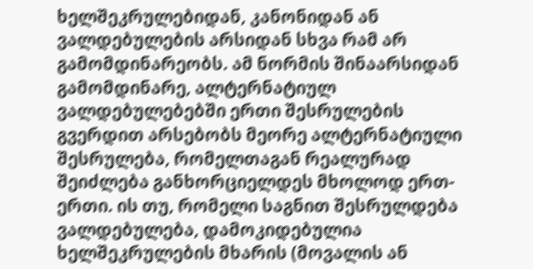ხელშეკრულებიდან, კანონიდან ან ვალდებულების არსიდან სხვა რამ არ გამომდინარეობს. ამ ნორმის შინაარსიდან გამომდინარე, ალტერნატიულ ვალდებულებებში ერთი შესრულების გვერდით არსებობს მეორე ალტერნატიული შესრულება, რომელთაგან რეალურად შეიძლება განხორციელდეს მხოლოდ ერთ-ერთი. ის თუ, რომელი საგნით შესრულდება ვალდებულება, დამოკიდებულია ხელშეკრულების მხარის (მოვალის ან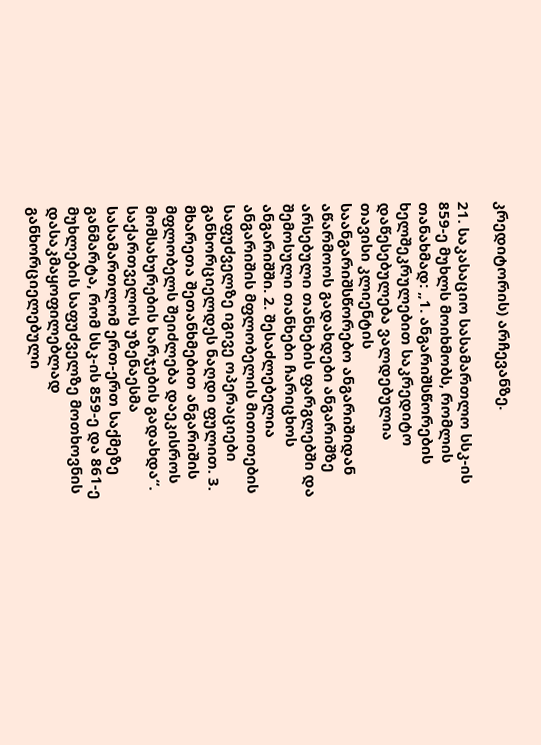კრედიტორის) არჩევანზე.

21. საკასაციო სასამართლო სსკ-ის 859-ე მუხლს მოიხმობს, რომლის თანახმად: „1. ანგარიშსწორების ხელშეკრულებით საკრედიტო დაწესებულება ვალდებულია თავისი კლიენტის საანგარიშსწორებო ანგარიშიდან აწარმოოს გადახდები ანგარიშზე არსებული თანხების ფარგლებში და შემოსული თანხები ჩარიცხოს ანგარიშში. 2. შესაძლებელია ანგარიშის მფლობელის მითითების საფუძველზე იგივე ოპერაციები განხორციელდეს ნაღდი ფულით. 3. მხარეთა შეთანხმებით ანგარიშის მფლობელს შეიძლება დაეკისროს მომსახურების ხარჯების გადახდა“. საქართველოს უზენაესმა სასამართლომ ერთ-ერთ საქმეზე განმარტა, რომ სსკ-ის 859-ე და 861-ე მუხლების საფუძველზე მოთხოვნის დასაკმაყოფილებლად განხორციელებული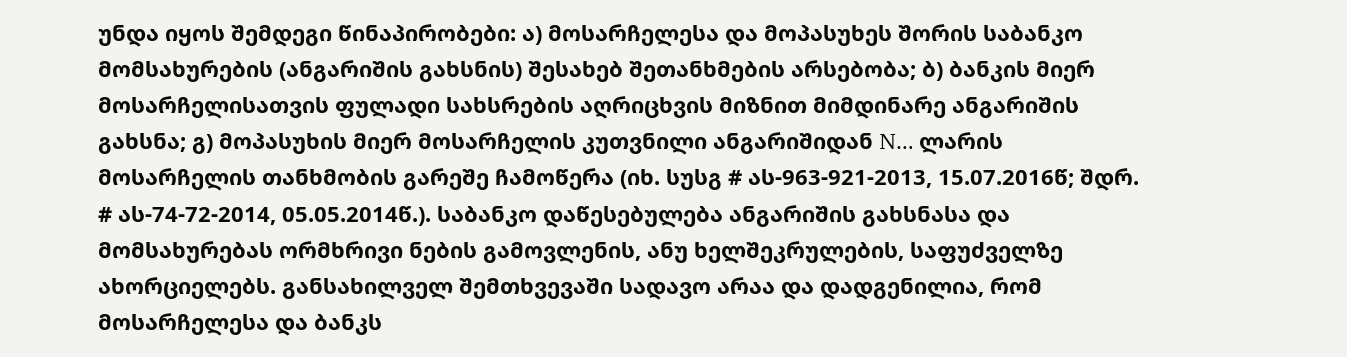უნდა იყოს შემდეგი წინაპირობები: ა) მოსარჩელესა და მოპასუხეს შორის საბანკო მომსახურების (ანგარიშის გახსნის) შესახებ შეთანხმების არსებობა; ბ) ბანკის მიერ მოსარჩელისათვის ფულადი სახსრების აღრიცხვის მიზნით მიმდინარე ანგარიშის გახსნა; გ) მოპასუხის მიერ მოსარჩელის კუთვნილი ანგარიშიდან N… ლარის მოსარჩელის თანხმობის გარეშე ჩამოწერა (იხ. სუსგ # ას-963-921-2013, 15.07.2016წ; შდრ. # ას-74-72-2014, 05.05.2014წ.). საბანკო დაწესებულება ანგარიშის გახსნასა და მომსახურებას ორმხრივი ნების გამოვლენის, ანუ ხელშეკრულების, საფუძველზე ახორციელებს. განსახილველ შემთხვევაში სადავო არაა და დადგენილია, რომ მოსარჩელესა და ბანკს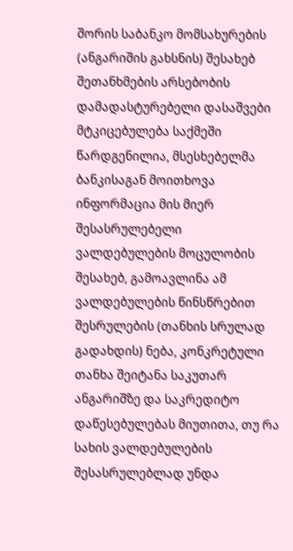შორის საბანკო მომსახურების (ანგარიშის გახსნის) შესახებ შეთანხმების არსებობის დამადასტურებელი დასაშვები მტკიცებულება საქმეში წარდგენილია, მსესხებელმა ბანკისაგან მოითხოვა ინფორმაცია მის მიერ შესასრულებელი ვალდებულების მოცულობის შესახებ, გამოავლინა ამ ვალდებულების წინსწრებით შესრულების (თანხის სრულად გადახდის) ნება, კონკრეტული თანხა შეიტანა საკუთარ ანგარიშზე და საკრედიტო დაწესებულებას მიუთითა, თუ რა სახის ვალდებულების შესასრულებლად უნდა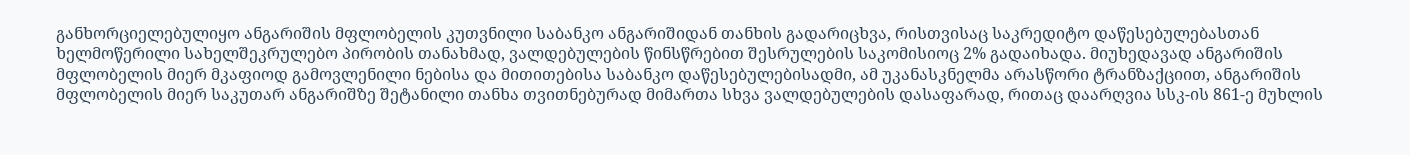განხორციელებულიყო ანგარიშის მფლობელის კუთვნილი საბანკო ანგარიშიდან თანხის გადარიცხვა, რისთვისაც საკრედიტო დაწესებულებასთან ხელმოწერილი სახელშეკრულებო პირობის თანახმად, ვალდებულების წინსწრებით შესრულების საკომისიოც 2% გადაიხადა. მიუხედავად ანგარიშის მფლობელის მიერ მკაფიოდ გამოვლენილი ნებისა და მითითებისა საბანკო დაწესებულებისადმი, ამ უკანასკნელმა არასწორი ტრანზაქციით, ანგარიშის მფლობელის მიერ საკუთარ ანგარიშზე შეტანილი თანხა თვითნებურად მიმართა სხვა ვალდებულების დასაფარად, რითაც დაარღვია სსკ-ის 861-ე მუხლის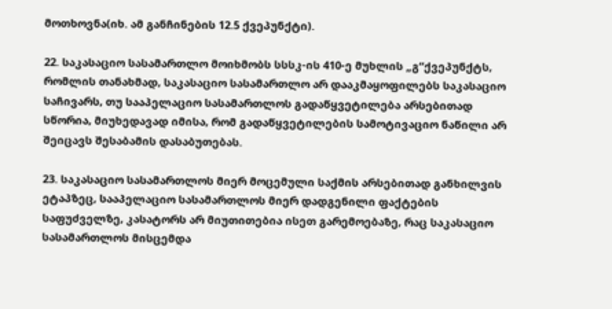მოთხოვნა(იხ. ამ განჩინების 12.5 ქვეპუნქტი).

22. საკასაციო სასამართლო მოიხმობს სსსკ-ის 410-ე მუხლის „გ“ქვეპუნქტს, რომლის თანახმად, საკასაციო სასამართლო არ დააკმაყოფილებს საკასაციო საჩივარს, თუ სააპელაციო სასამართლოს გადაწყვეტილება არსებითად სწორია, მიუხედავად იმისა, რომ გადაწყვეტილების სამოტივაციო ნაწილი არ შეიცავს შესაბამის დასაბუთებას.

23. საკასაციო სასამართლოს მიერ მოცემული საქმის არსებითად განხილვის ეტაპზეც, სააპელაციო სასამართლოს მიერ დადგენილი ფაქტების საფუძველზე, კასატორს არ მიუთითებია ისეთ გარემოებაზე, რაც საკასაციო სასამართლოს მისცემდა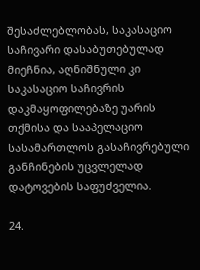შესაძლებლობას, საკასაციო საჩივარი დასაბუთებულად მიეჩნია, აღნიშნული კი საკასაციო საჩივრის დაკმაყოფილებაზე უარის თქმისა და სააპელაციო სასამართლოს გასაჩივრებული განჩინების უცვლელად დატოვების საფუძველია.

24.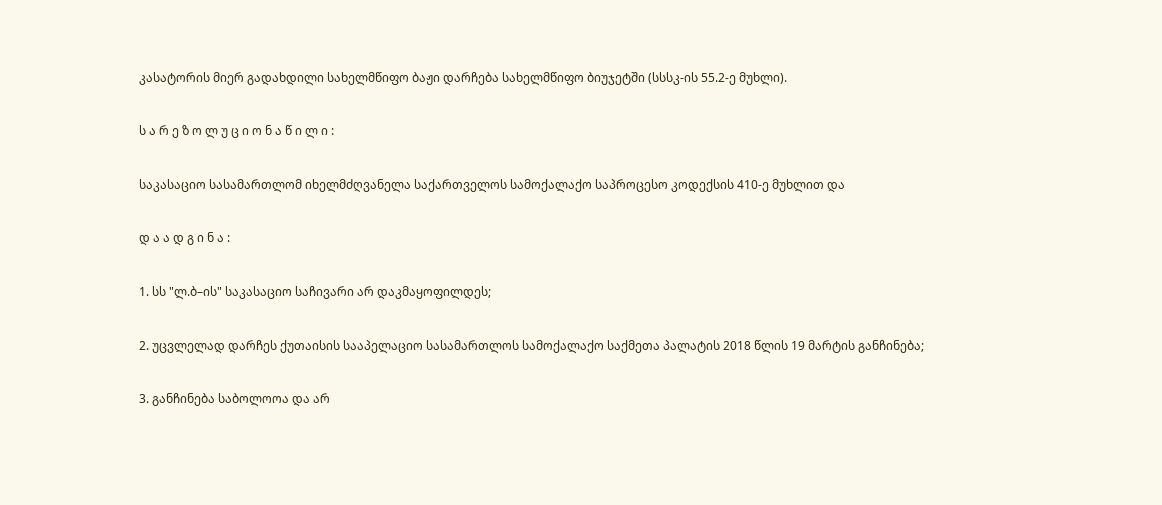კასატორის მიერ გადახდილი სახელმწიფო ბაჟი დარჩება სახელმწიფო ბიუჯეტში (სსსკ-ის 55.2-ე მუხლი).

ს ა რ ე ზ ო ლ უ ც ი ო ნ ა წ ი ლ ი :

საკასაციო სასამართლომ იხელმძღვანელა საქართველოს სამოქალაქო საპროცესო კოდექსის 410-ე მუხლით და

დ ა ა დ გ ი ნ ა :

1. სს "ლ.ბ–ის" საკასაციო საჩივარი არ დაკმაყოფილდეს;

2. უცვლელად დარჩეს ქუთაისის სააპელაციო სასამართლოს სამოქალაქო საქმეთა პალატის 2018 წლის 19 მარტის განჩინება;

3. განჩინება საბოლოოა და არ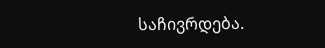საჩივრდება.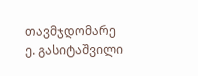თავმჯდომარე ე. გასიტაშვილი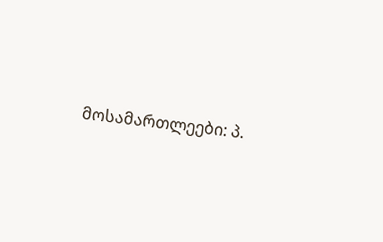მოსამართლეები: პ.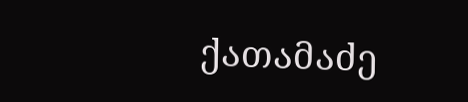ქათამაძე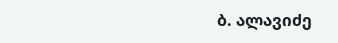ბ. ალავიძე